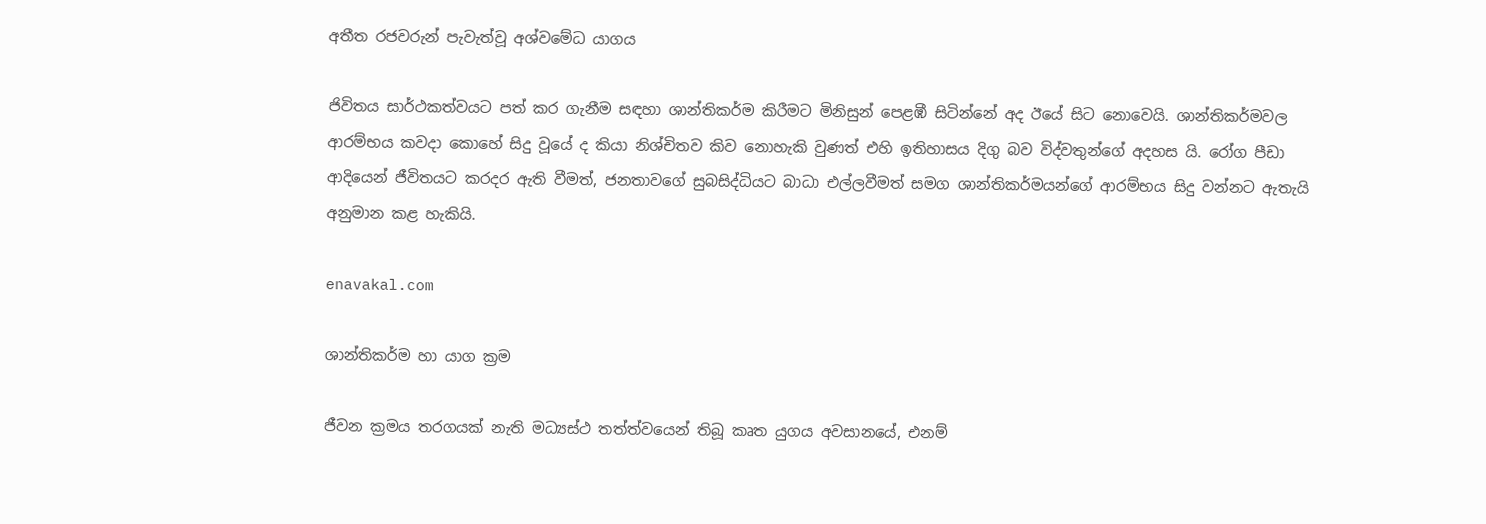අතීත රජවරුන් පැවැත්වූ අශ්වමේධ යාගය

ජිවිතය සාර්ථකත්වයට පත් කර ගැනීම සඳහා ශාන්තිකර්ම කිරීමට මිනිසුන් පෙළඹී සිටින්නේ අද ඊයේ සිට නොවෙයි. ශාන්තිකර්මවල ආරම්භය කවදා කොහේ සිදු වූයේ ද කියා නිශ්චිතව කිව නොහැකි වුණත් එහි ඉතිහාසය දිගු බව විද්වතුන්ගේ අදහස යි. රෝග පීඩා ආදියෙන් ජීවිතයට කරදර ඇති වීමත්, ජනතාවගේ සුබසිද්ධියට බාධා එල්ලවීමත් සමග ශාන්තිකර්මයන්ගේ ආරම්භය සිදු වන්නට ඇතැයි අනුමාන කළ හැකියි.

enavakal.com

ශාන්තිකර්ම හා යාග ක්‍රම

ජීවන ක්‍රමය තරගයක් නැති මධ්‍යස්ථ තත්ත්වයෙන් තිබූ කෘත යුගය අවසානයේ, එනම්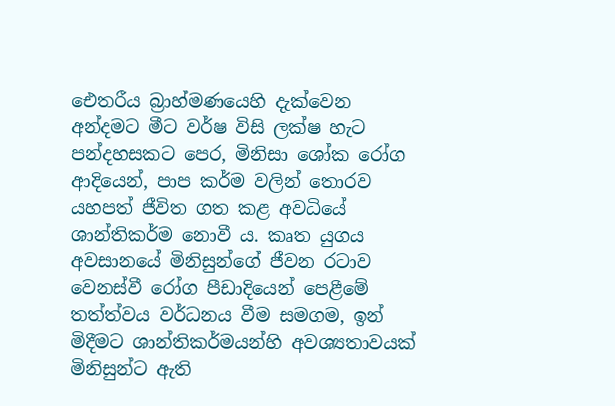ඓතරීය බ්‍රාහ්මණයෙහි දැක්වෙන අන්දමට මීට වර්ෂ විසි ලක්ෂ හැට පන්දහසකට පෙර, මිනිසා ශෝක රෝග ආදියෙන්, පාප කර්ම වලින් තොරව යහපත් ජීවිත ගත කළ අවධියේ ශාන්තිකර්ම නොවී ය. කෘත යුගය අවසානයේ මිනිසුන්ගේ ජීවන රටාව වෙනස්වී රෝග පීඩාදියෙන් පෙළීමේ තත්ත්වය වර්ධනය වීම සමගම, ඉන් මිදීමට ශාන්තිකර්මයන්හි අවශ්‍යතාවයක් මිනිසුන්ට ඇති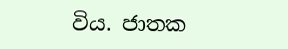විය. ජාතක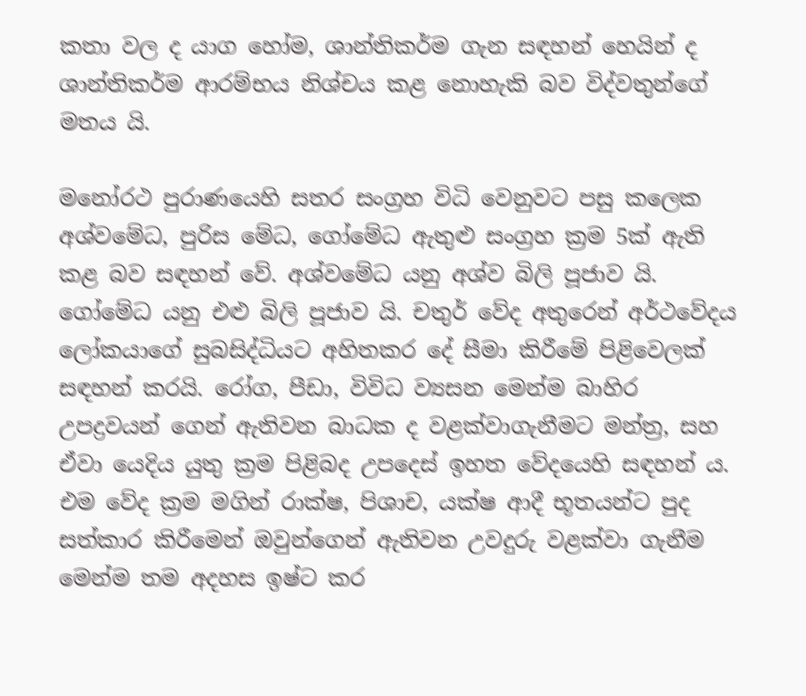කතා වල ද යාග හෝම, ශාන්තිකර්ම ගැන සඳහන් හෙයින් ද ශාන්තිකර්ම ආරම්භය නිශ්චය කළ නොහැකි බව විද්වතුන්ගේ මතය යි.

මනෝරථ පුරාණයෙහි සතර සංග්‍රහ විධි වෙනුවට පසු කලෙක අශ්වමේධ, පුරිස මේධ, ගෝමේධ ඇතුළු සංග්‍රහ ක්‍රම 5ක් ඇති කළ බව සඳහන් වේ. අශ්වමේධ යනු අශ්ව බිලි පූජාව යි. ගෝමේධ යනු එළු බිලි පූජාව යි. චතුර් වේද අතුරෙන් අර්ථවේදය ලෝකයාගේ සුබසිද්ධියට අහිතකර දේ සීමා කිරීමේ පිළිවෙලක් සඳහන් කරයි. රෝග, පීඩා, විවිධ ව්‍යසන මෙන්ම බාහිර උපද්‍රවයන් ගෙන් ඇතිවන බාධක ද වළක්වාගැනීමට මන්ත්‍ර, සහ ඒවා යෙදිය යුතු ක්‍රම පිළිබද උපදෙස් ඉහත වේදයෙහි සඳහන් ය. එම වේද ක්‍රම මගින් රාක්ෂ, පිශාච, යක්ෂ ආදී භූතයන්ට පුද සත්කාර කිරීමෙන් ඔවුන්ගෙන් ඇතිවන උවදුරු වළක්වා ගැනීම මෙන්ම තම අදහස ඉෂ්ට කර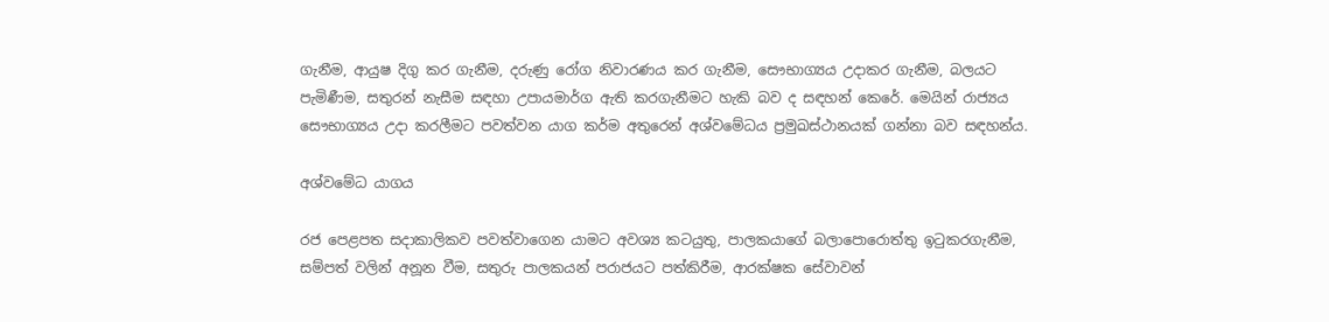ගැනීම, ආයුෂ දිගු කර ගැනීම, දරුණු රෝග නිවාරණය කර ගැනීම, සෞභාග්‍යය උදාකර ගැනීම, බලයට පැමිණීම, සතුරන් නැසීම සඳහා උපායමාර්ග ඇති කරගැනීමට හැකි බව ද සඳහන් කෙරේ. මෙයින් රාජ්‍යය සෞභාග්‍යය උදා කරලීමට පවත්වන යාග කර්ම අතුරෙන් අශ්වමේධය ප්‍රමුඛස්ථානයක් ගන්නා බව සඳහන්ය.

අශ්වමේධ යාගය

රජ පෙළපත සදාකාලිකව පවත්වාගෙන යාමට අවශ්‍ය කටයුතු, පාලකයාගේ බලාපොරොත්තු ඉටුකරගැනීම, සම්පත් වලින් අනූන වීම, සතුරු පාලකයන් පරාජයට පත්කිරීම, ආරක්ෂක සේවාවන්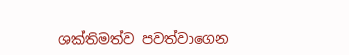ශක්තිමත්ව පවත්වාගෙන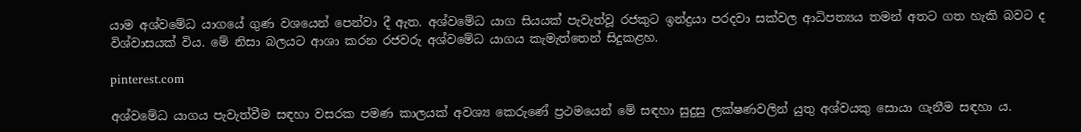යාම අශ්වමේධ යාගයේ ගුණ වශයෙන් පෙන්වා දී ඇත. අශ්වමේධ යාග සියයක් පැවැත්වූ රජකුට ඉන්ද්‍රයා පරදවා සක්වල ආධිපත්‍යය තමන් අතට ගත හැකි බවට ද විශ්වාසයක් විය. මේ නිසා බලයට ආශා කරන රජවරු අශ්වමේධ යාගය කැමැත්තෙන් සිදුකළහ.

pinterest.com

අශ්වමේධ යාගය පැවැත්වීම සඳහා වසරක පමණ කාලයක් අවශ්‍ය කෙරුණේ ප්‍රථමයෙන් මේ සඳහා සුදුසු ලක්ෂණවලින් යුතු අශ්වයකු සොයා ගැනීම සඳහා ය.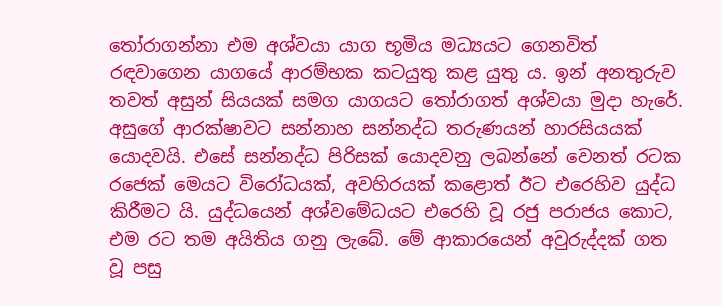තෝරාගන්නා එම අශ්වයා යාග භූමිය මධ්‍යයට ගෙනවිත් රඳවාගෙන යාගයේ ආරම්භක කටයුතු කළ යුතු ය. ඉන් අනතුරුව තවත් අසුන් සියයක් සමග යාගයට තෝරාගත් අශ්වයා මුදා හැරේ. අසුගේ ආරක්ෂාවට සන්නාහ සන්නද්ධ තරුණයන් හාරසියයක් යොදවයි. එසේ සන්නද්ධ පිරිසක් යොදවනු ලබන්නේ වෙනත් රටක රජෙක් මෙයට විරෝධයක්, අවහිරයක් කළොත් ඊට එරෙහිව යුද්ධ කිරීමට යි. යුද්ධයෙන් අශ්වමේධයට එරෙහි වූ රජු පරාජය කොට, එම රට තම අයිතිය ගනු ලැබේ. මේ ආකාරයෙන් අවුරුද්දක් ගත වූ පසු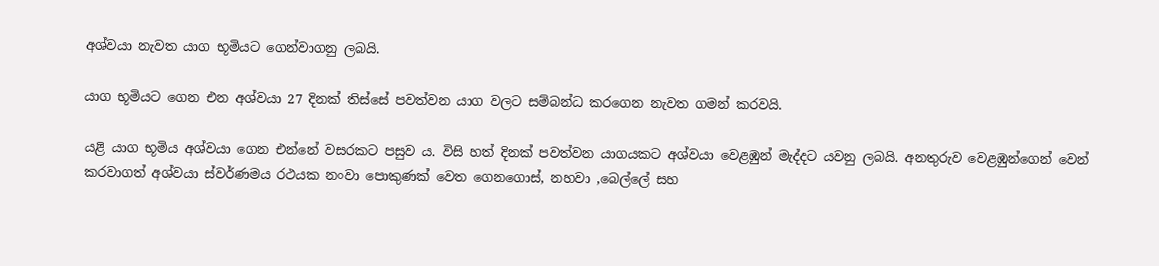අශ්වයා නැවත යාග භූමියට ගෙන්වාගනු ලබයි.

යාග භූමියට ගෙන එන අශ්වයා 27 දිනක් තිස්සේ පවත්වන යාග වලට සම්බන්ධ කරගෙන නැවත ගමන් කරවයි.

යළි යාග භූමිය අශ්වයා ගෙන එන්නේ වසරකට පසුව ය. විසි හත් දිනක් පවත්වන යාගයකට අශ්වයා වෙළඹුන් මැද්දට යවනු ලබයි. අනතුරුව වෙළඹුන්ගෙන් වෙන් කරවාගත් අශ්වයා ස්වර්ණමය රථයක නංවා පොකුණක් වෙත ගෙනගොස්, නහවා ,බෙල්ලේ සහ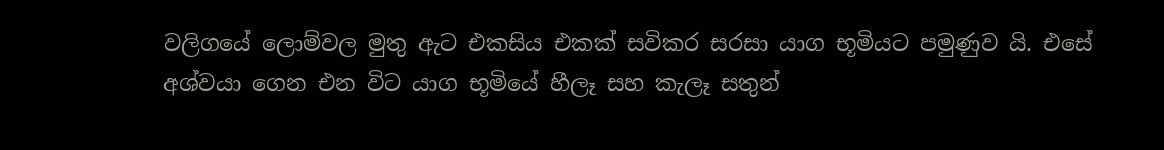වලිගයේ ලොම්වල මුතු ඇට එකසිය එකක් සවිකර සරසා යාග භූමියට පමුණුව යි. එසේ අශ්වයා ගෙන එන විට යාග භූමියේ හීලෑ සහ කැලෑ සතුන්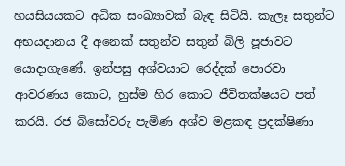හයසියයකට අධික සංඛ්‍යාවක් බැඳ සිටියි. කැලෑ සතුන්ට අභයදානය දී අනෙක් සතුන්ව සතුන් බිලි පූජාවට යොදාගැණේ. ඉන්පසු අශ්වයාට රෙද්දක් පොරවා ආවරණය කොට, හුස්ම හිර කොට ජීවිතක්ෂයට පත් කරයි. රජ බිසෝවරු පැමිණ අශ්ව මළකඳ ප්‍රදක්ෂිණා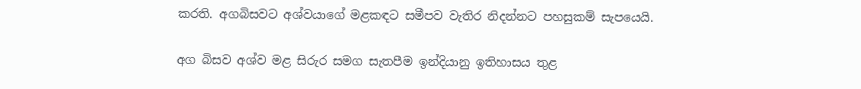කරති. අගබිසවට අශ්වයාගේ මළකඳට සමීපව වැතිර නිදන්නට පහසුකම් සැපයෙයි.

අග බිසව අශ්ව මළ සිරුර සමග සැතපීම ඉන්දියානු ඉතිහාසය තුළ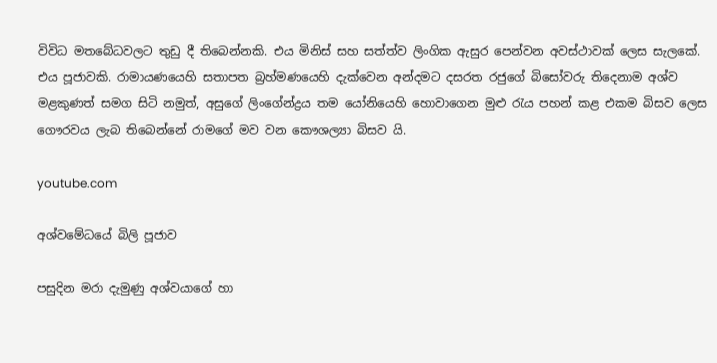විවිධ මතබේධවලට තුඩු දී තිබෙන්නකි. එය මිනිස් සහ සත්ත්ව ලිංගික ඇසුර පෙන්වන අවස්ථාවක් ලෙස සැලකේ. එය පූජාවකි. රාමායණයෙහි සතාපත බ්‍රහ්මණයෙහි දැක්වෙන අන්දමට දසරත රජුගේ බිසෝවරු තිදෙනාම අශ්ව මළකුණත් සමග සිටි නමුත්, අසුගේ ලිංගේන්ද්‍රය තම යෝනියෙහි හොවාගෙන මුළු රැය පහන් කළ එකම බිසව ලෙස ගෞරවය ලැබ තිබෙන්නේ රාමගේ මව වන කෞශල්‍යා බිසව යි.

youtube.com

අශ්වමේධයේ බිලි පූජාව

පසුදින මරා දැමුණු අශ්වයාගේ හා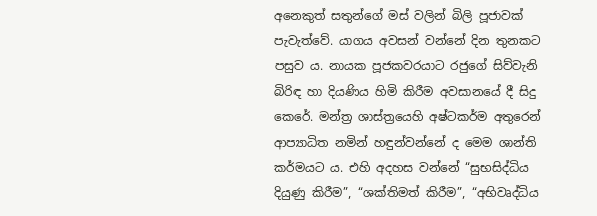අනෙකුත් සතුන්ගේ මස් වලින් බිලි පූජාවක් පැවැත්වේ. යාගය අවසන් වන්නේ දින තුනකට පසුව ය. නායක පූජකවරයාට රජුගේ සිව්වැනි බිරිඳ හා දියණිය හිමි කිරීම අවසානයේ දී සිදු කෙරේ. මන්ත්‍ර ශාස්ත්‍රයෙහි අෂ්ටකර්ම අතුරෙන් ආප්‍යාධිත නමින් හඳුන්වන්නේ ද මෙම ශාන්ති කර්මයට ය. එහි අදහස වන්නේ “සුභසිද්ධිය දියුණු කිරීම”, “ශක්තිමත් කිරීම”, “අභිවෘද්ධිය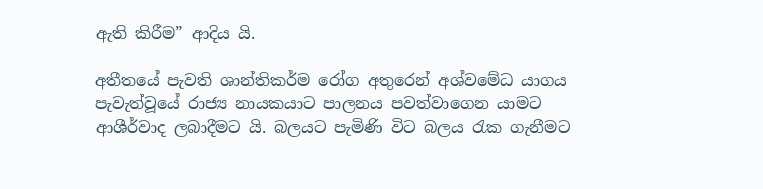ඇති කිරීම” ආදිය යි.

අතීතයේ පැවති ශාන්තිකර්ම රෝග අතුරෙන් අශ්වමේධ යාගය පැවැත්වූයේ රාජ්‍ය නායකයාට පාලනය පවත්වාගෙන යාමට ආශීර්වාද ලබාදීමට යි. බලයට පැමිණි විට බලය රැක ගැනීමට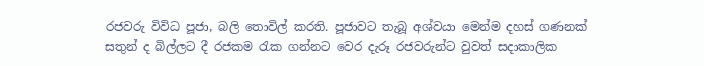රජවරු විවිධ පූජා, බලි තොවිල් කරති. පූජාවට තැබූ අශ්වයා මෙන්ම දහස් ගණනක් සතුන් ද බිල්ලට දී රජකම රැක ගන්නට වෙර දැරූ රජවරුන්ට වුවත් සදාකාලික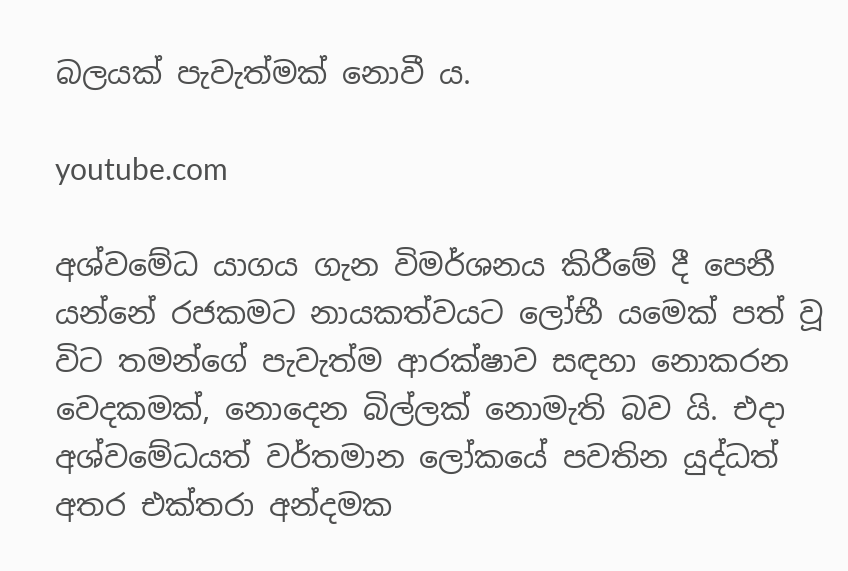බලයක් පැවැත්මක් නොවී ය.

youtube.com

අශ්වමේධ යාගය ගැන විමර්ශනය කිරීමේ දී පෙනී යන්නේ රජකමට නායකත්වයට ලෝභී යමෙක් පත් වූ විට තමන්ගේ පැවැත්ම ආරක්ෂාව සඳහා නොකරන වෙදකමක්, නොදෙන බිල්ලක් නොමැති බව යි. එදා අශ්වමේධයත් වර්තමාන ලෝකයේ පවතින යුද්ධත් අතර එක්තරා අන්දමක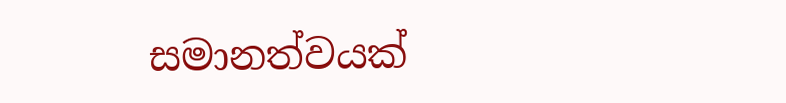සමානත්වයක්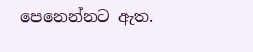පෙනෙන්නට ඇත.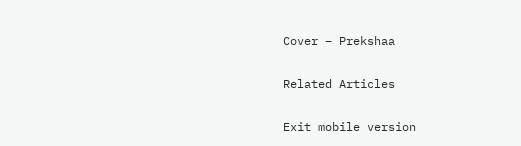Cover – Prekshaa

Related Articles

Exit mobile version